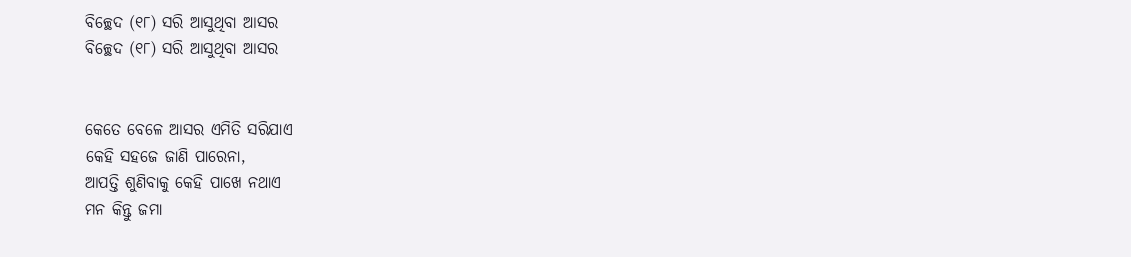ବିଚ୍ଛେଦ (୧୮) ସରି ଆସୁଥିବା ଆସର
ବିଚ୍ଛେଦ (୧୮) ସରି ଆସୁଥିବା ଆସର


କେତେ ବେଳେ ଆସର ଏମିତି ସରିଯାଏ
କେହି ସହଜେ ଜାଣି ପାରେନା,
ଆପତ୍ତି ଶୁଣିବାକୁ କେହି ପାଖେ ନଥାଏ
ମନ କିନ୍ତୁ ଜମା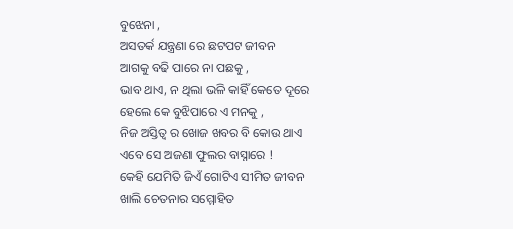ବୁଝେନା ,
ଅସତର୍କ ଯନ୍ତ୍ରଣା ରେ ଛଟପଟ ଜୀବନ
ଆଗକୁ ବଢି ପାରେ ନା ପଛକୁ ,
ଭାବ ଥାଏ, ନ ଥିଲା ଭଳି କାହିଁ କେତେ ଦୂରେ
ହେଲେ କେ ବୁଝିପାରେ ଏ ମନକୁ ,
ନିଜ ଅସ୍ତିତ୍ଵ ର ଖୋଜ ଖବର ବି କୋଉ ଥାଏ
ଏବେ ସେ ଅଜଣା ଫୁଲର ବାସ୍ନାରେ !
କେହି ଯେମିତି ଜିଏଁ ଗୋଟିଏ ସୀମିତ ଜୀବନ
ଖାଲି ଚେତନାର ସମ୍ମୋହିତ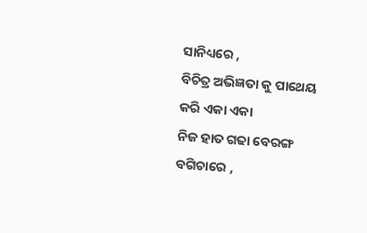ସାନିଧ୍ୟରେ ,
ବିଚିତ୍ର ଅଭିଜ୍ଞତା କୁ ପାଥେୟ କରି ଏକା ଏକା
ନିଜ ହାତ ଗଢା ବେରଙ୍ଗ ବଗିଚାରେ ,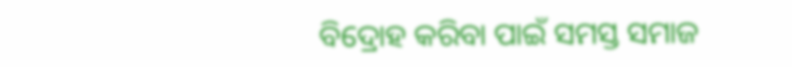ବିଦ୍ରୋହ କରିବା ପାଇଁ ସମସ୍ତ ସମାଜ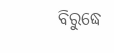ବିରୁଦ୍ଧେ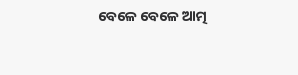ବେଳେ ବେଳେ ଆତ୍ମ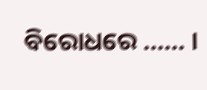ବିରୋଧରେ ...... ।